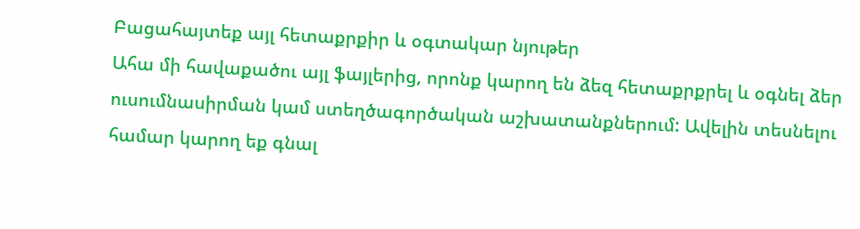Բացահայտեք այլ հետաքրքիր և օգտակար նյութեր
Ահա մի հավաքածու այլ ֆայլերից, որոնք կարող են ձեզ հետաքրքրել և օգնել ձեր ուսումնասիրման կամ ստեղծագործական աշխատանքներում: Ավելին տեսնելու համար կարող եք գնալ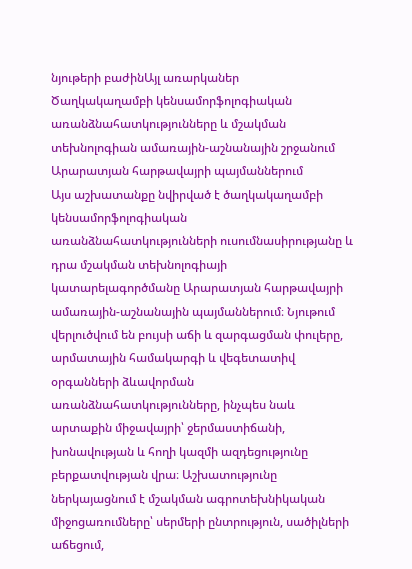նյութերի բաժինԱյլ առարկաներ
Ծաղկակաղամբի կենսամորֆոլոգիական առանձնահատկությունները և մշակման տեխնոլոգիան ամառային-աշնանային շրջանում Արարատյան հարթավայրի պայմաններում
Այս աշխատանքը նվիրված է ծաղկակաղամբի կենսամորֆոլոգիական առանձնահատկությունների ուսումնասիրությանը և դրա մշակման տեխնոլոգիայի կատարելագործմանը Արարատյան հարթավայրի ամառային-աշնանային պայմաններում։ Նյութում վերլուծվում են բույսի աճի և զարգացման փուլերը, արմատային համակարգի և վեգետատիվ օրգանների ձևավորման առանձնահատկությունները, ինչպես նաև արտաքին միջավայրի՝ ջերմաստիճանի, խոնավության և հողի կազմի ազդեցությունը բերքատվության վրա։ Աշխատությունը ներկայացնում է մշակման ագրոտեխնիկական միջոցառումները՝ սերմերի ընտրություն, սածիլների աճեցում,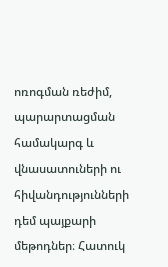ոռոգման ռեժիմ, պարարտացման համակարգ և վնասատուների ու հիվանդությունների դեմ պայքարի մեթոդներ։ Հատուկ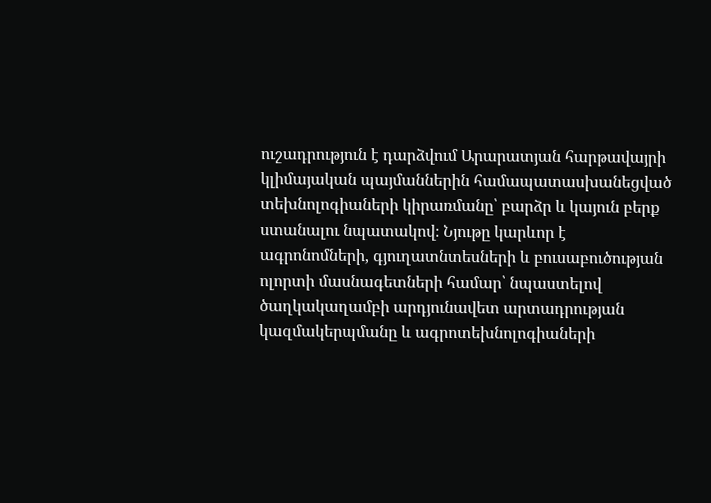ուշադրություն է դարձվում Արարատյան հարթավայրի կլիմայական պայմաններին համապատասխանեցված տեխնոլոգիաների կիրառմանը՝ բարձր և կայուն բերք ստանալու նպատակով։ Նյութը կարևոր է ագրոնոմների, գյուղատնտեսների և բուսաբուծության ոլորտի մասնագետների համար՝ նպաստելով ծաղկակաղամբի արդյունավետ արտադրության կազմակերպմանը և ագրոտեխնոլոգիաների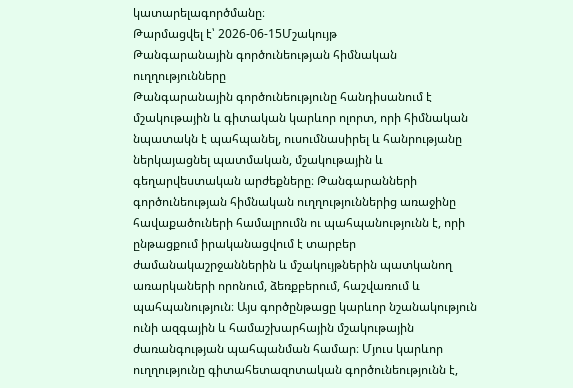կատարելագործմանը։
Թարմացվել է՝ 2026-06-15Մշակույթ
Թանգարանային գործունեության հիմնական ուղղությունները
Թանգարանային գործունեությունը հանդիսանում է մշակութային և գիտական կարևոր ոլորտ, որի հիմնական նպատակն է պահպանել, ուսումնասիրել և հանրությանը ներկայացնել պատմական, մշակութային և գեղարվեստական արժեքները։ Թանգարանների գործունեության հիմնական ուղղություններից առաջինը հավաքածուների համալրումն ու պահպանությունն է, որի ընթացքում իրականացվում է տարբեր ժամանակաշրջաններին և մշակույթներին պատկանող առարկաների որոնում, ձեռքբերում, հաշվառում և պահպանություն։ Այս գործընթացը կարևոր նշանակություն ունի ազգային և համաշխարհային մշակութային ժառանգության պահպանման համար։ Մյուս կարևոր ուղղությունը գիտահետազոտական գործունեությունն է,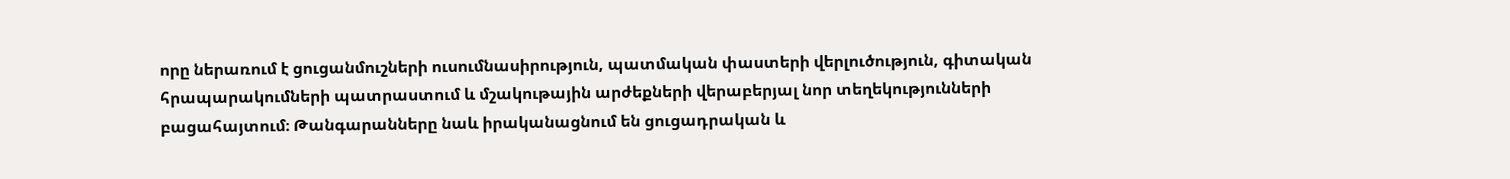որը ներառում է ցուցանմուշների ուսումնասիրություն, պատմական փաստերի վերլուծություն, գիտական հրապարակումների պատրաստում և մշակութային արժեքների վերաբերյալ նոր տեղեկությունների բացահայտում։ Թանգարանները նաև իրականացնում են ցուցադրական և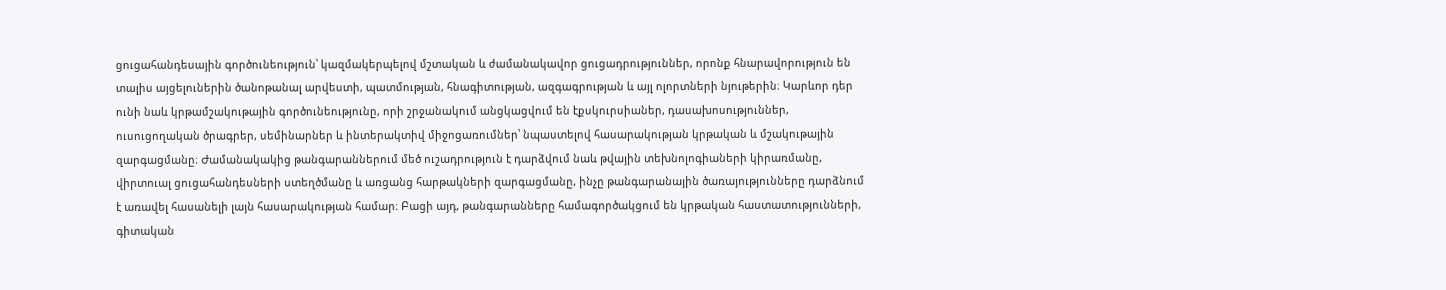ցուցահանդեսային գործունեություն՝ կազմակերպելով մշտական և ժամանակավոր ցուցադրություններ, որոնք հնարավորություն են տալիս այցելուներին ծանոթանալ արվեստի, պատմության, հնագիտության, ազգագրության և այլ ոլորտների նյութերին։ Կարևոր դեր ունի նաև կրթամշակութային գործունեությունը, որի շրջանակում անցկացվում են էքսկուրսիաներ, դասախոսություններ, ուսուցողական ծրագրեր, սեմինարներ և ինտերակտիվ միջոցառումներ՝ նպաստելով հասարակության կրթական և մշակութային զարգացմանը։ Ժամանակակից թանգարաններում մեծ ուշադրություն է դարձվում նաև թվային տեխնոլոգիաների կիրառմանը, վիրտուալ ցուցահանդեսների ստեղծմանը և առցանց հարթակների զարգացմանը, ինչը թանգարանային ծառայությունները դարձնում է առավել հասանելի լայն հասարակության համար։ Բացի այդ, թանգարանները համագործակցում են կրթական հաստատությունների, գիտական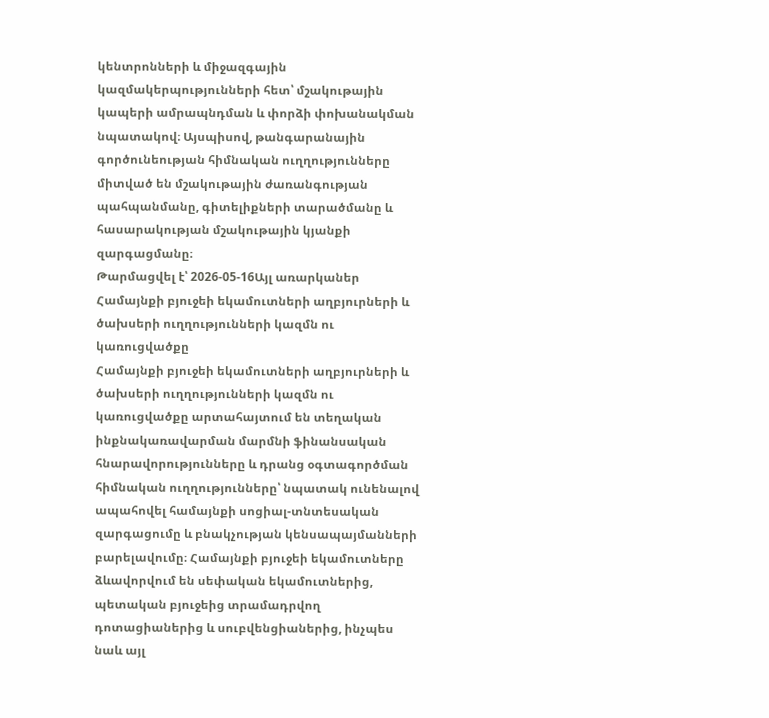կենտրոնների և միջազգային կազմակերպությունների հետ՝ մշակութային կապերի ամրապնդման և փորձի փոխանակման նպատակով։ Այսպիսով, թանգարանային գործունեության հիմնական ուղղությունները միտված են մշակութային ժառանգության պահպանմանը, գիտելիքների տարածմանը և հասարակության մշակութային կյանքի զարգացմանը։
Թարմացվել է՝ 2026-05-16Այլ առարկաներ
Համայնքի բյուջեի եկամուտների աղբյուրների և ծախսերի ուղղությունների կազմն ու կառուցվածքը
Համայնքի բյուջեի եկամուտների աղբյուրների և ծախսերի ուղղությունների կազմն ու կառուցվածքը արտահայտում են տեղական ինքնակառավարման մարմնի ֆինանսական հնարավորությունները և դրանց օգտագործման հիմնական ուղղությունները՝ նպատակ ունենալով ապահովել համայնքի սոցիալ-տնտեսական զարգացումը և բնակչության կենսապայմանների բարելավումը։ Համայնքի բյուջեի եկամուտները ձևավորվում են սեփական եկամուտներից, պետական բյուջեից տրամադրվող դոտացիաներից և սուբվենցիաներից, ինչպես նաև այլ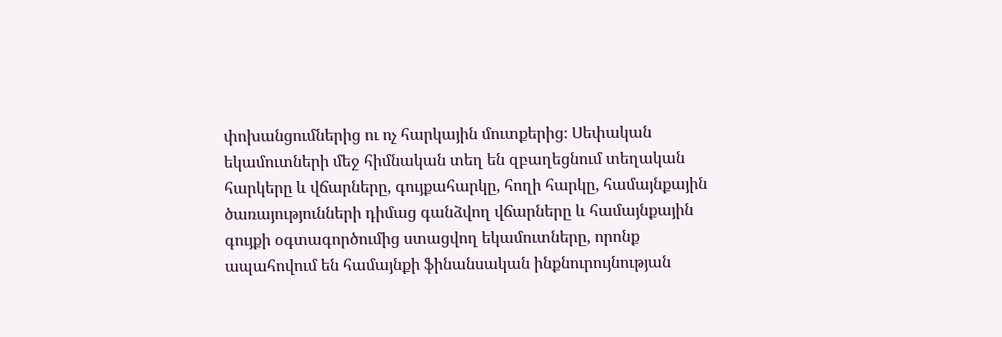փոխանցումներից ու ոչ հարկային մուտքերից։ Սեփական եկամուտների մեջ հիմնական տեղ են զբաղեցնում տեղական հարկերը և վճարները, գույքահարկը, հողի հարկը, համայնքային ծառայությունների դիմաց գանձվող վճարները և համայնքային գույքի օգտագործումից ստացվող եկամուտները, որոնք ապահովում են համայնքի ֆինանսական ինքնուրույնության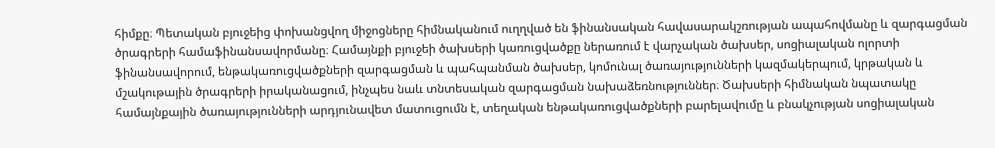հիմքը։ Պետական բյուջեից փոխանցվող միջոցները հիմնականում ուղղված են ֆինանսական հավասարակշռության ապահովմանը և զարգացման ծրագրերի համաֆինանսավորմանը։ Համայնքի բյուջեի ծախսերի կառուցվածքը ներառում է վարչական ծախսեր, սոցիալական ոլորտի ֆինանսավորում, ենթակառուցվածքների զարգացման և պահպանման ծախսեր, կոմունալ ծառայությունների կազմակերպում, կրթական և մշակութային ծրագրերի իրականացում, ինչպես նաև տնտեսական զարգացման նախաձեռնություններ։ Ծախսերի հիմնական նպատակը համայնքային ծառայությունների արդյունավետ մատուցումն է, տեղական ենթակառուցվածքների բարելավումը և բնակչության սոցիալական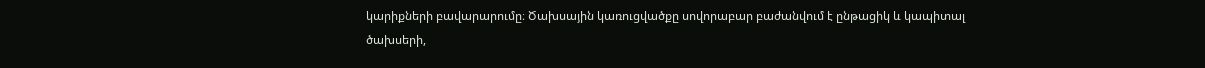կարիքների բավարարումը։ Ծախսային կառուցվածքը սովորաբար բաժանվում է ընթացիկ և կապիտալ ծախսերի,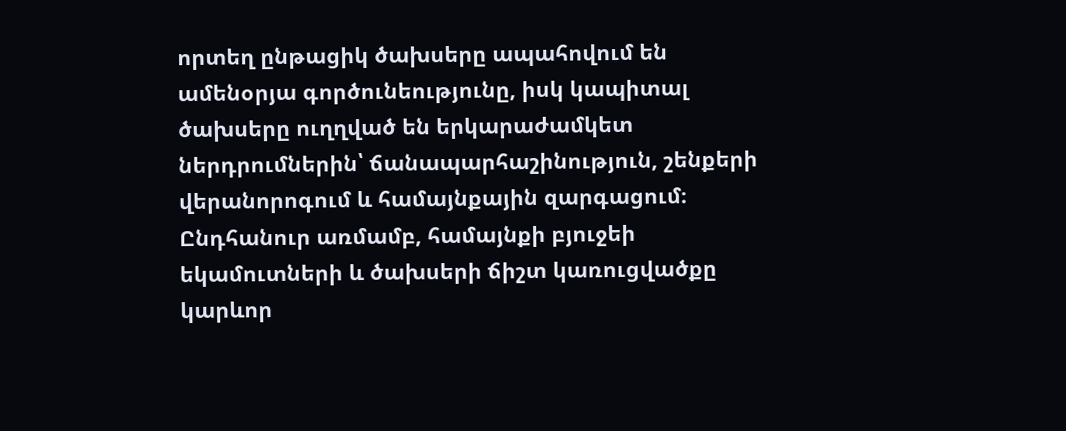որտեղ ընթացիկ ծախսերը ապահովում են ամենօրյա գործունեությունը, իսկ կապիտալ ծախսերը ուղղված են երկարաժամկետ ներդրումներին՝ ճանապարհաշինություն, շենքերի վերանորոգում և համայնքային զարգացում։ Ընդհանուր առմամբ, համայնքի բյուջեի եկամուտների և ծախսերի ճիշտ կառուցվածքը կարևոր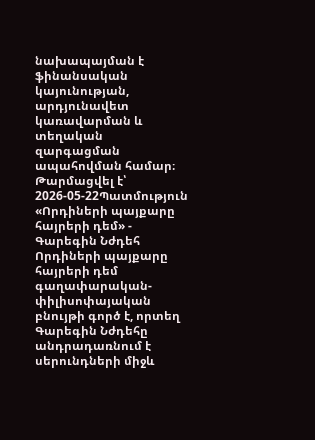նախապայման է ֆինանսական կայունության, արդյունավետ կառավարման և տեղական զարգացման ապահովման համար։
Թարմացվել է՝ 2026-05-22Պատմություն
«Որդիների պայքարը հայրերի դեմ» - Գարեգին Նժդեհ
Որդիների պայքարը հայրերի դեմ գաղափարական-փիլիսոփայական բնույթի գործ է, որտեղ Գարեգին Նժդեհը անդրադառնում է սերունդների միջև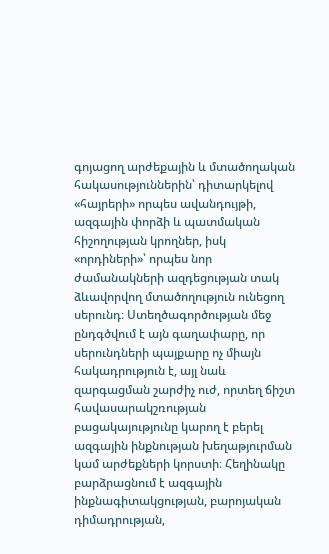գոյացող արժեքային և մտածողական հակասություններին՝ դիտարկելով «հայրերի» որպես ավանդույթի, ազգային փորձի և պատմական հիշողության կրողներ, իսկ «որդիների»՝ որպես նոր ժամանակների ազդեցության տակ ձևավորվող մտածողություն ունեցող սերունդ։ Ստեղծագործության մեջ ընդգծվում է այն գաղափարը, որ սերունդների պայքարը ոչ միայն հակադրություն է, այլ նաև զարգացման շարժիչ ուժ, որտեղ ճիշտ հավասարակշռության բացակայությունը կարող է բերել ազգային ինքնության խեղաթյուրման կամ արժեքների կորստի։ Հեղինակը բարձրացնում է ազգային ինքնագիտակցության, բարոյական դիմադրության,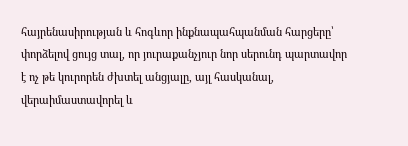հայրենասիրության և հոգևոր ինքնապահպանման հարցերը՝ փորձելով ցույց տալ, որ յուրաքանչյուր նոր սերունդ պարտավոր է ոչ թե կուրորեն ժխտել անցյալը, այլ հասկանալ, վերաիմաստավորել և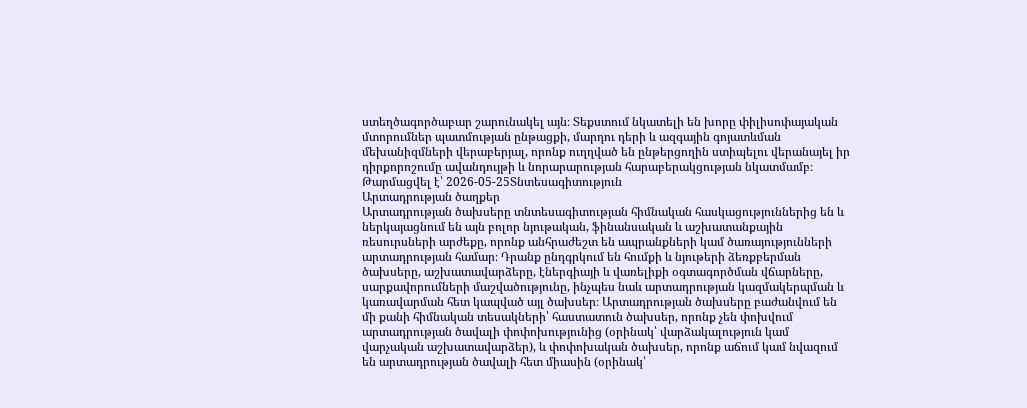ստեղծագործաբար շարունակել այն։ Տեքստում նկատելի են խորը փիլիսոփայական մտորումներ պատմության ընթացքի, մարդու դերի և ազգային գոյատևման մեխանիզմների վերաբերյալ, որոնք ուղղված են ընթերցողին ստիպելու վերանայել իր դիրքորոշումը ավանդույթի և նորարարության հարաբերակցության նկատմամբ։
Թարմացվել է՝ 2026-05-25Տնտեսագիտություն
Արտադրության ծաղքեր
Արտադրության ծախսերը տնտեսագիտության հիմնական հասկացություններից են և ներկայացնում են այն բոլոր նյութական, ֆինանսական և աշխատանքային ռեսուրսների արժեքը, որոնք անհրաժեշտ են ապրանքների կամ ծառայությունների արտադրության համար։ Դրանք ընդգրկում են հումքի և նյութերի ձեռքբերման ծախսերը, աշխատավարձերը, էներգիայի և վառելիքի օգտագործման վճարները, սարքավորումների մաշվածությունը, ինչպես նաև արտադրության կազմակերպման և կառավարման հետ կապված այլ ծախսեր։ Արտադրության ծախսերը բաժանվում են մի քանի հիմնական տեսակների՝ հաստատուն ծախսեր, որոնք չեն փոխվում արտադրության ծավալի փոփոխությունից (օրինակ՝ վարձակալություն կամ վարչական աշխատավարձեր), և փոփոխական ծախսեր, որոնք աճում կամ նվազում են արտադրության ծավալի հետ միասին (օրինակ՝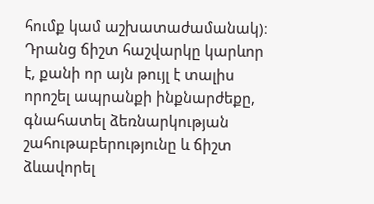հումք կամ աշխատաժամանակ)։ Դրանց ճիշտ հաշվարկը կարևոր է, քանի որ այն թույլ է տալիս որոշել ապրանքի ինքնարժեքը, գնահատել ձեռնարկության շահութաբերությունը և ճիշտ ձևավորել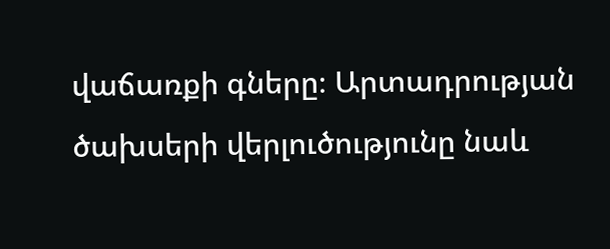վաճառքի գները։ Արտադրության ծախսերի վերլուծությունը նաև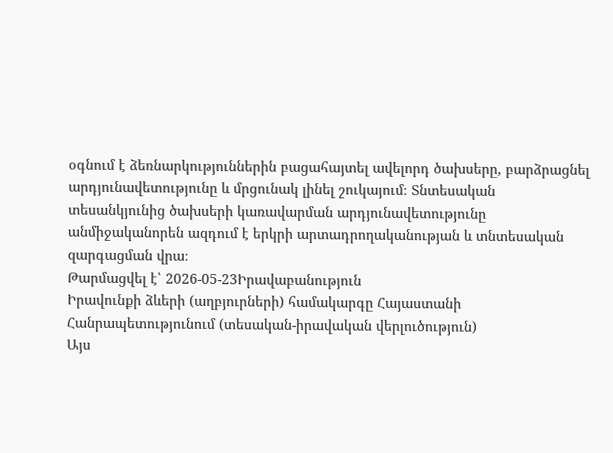օգնում է ձեռնարկություններին բացահայտել ավելորդ ծախսերը, բարձրացնել արդյունավետությունը և մրցունակ լինել շուկայում։ Տնտեսական տեսանկյունից ծախսերի կառավարման արդյունավետությունը անմիջականորեն ազդում է երկրի արտադրողականության և տնտեսական զարգացման վրա։
Թարմացվել է՝ 2026-05-23Իրավաբանություն
Իրավունքի ձևերի (աղբյուրների) համակարգը Հայաստանի Հանրապետությունում (տեսական-իրավական վերլուծություն)
Այս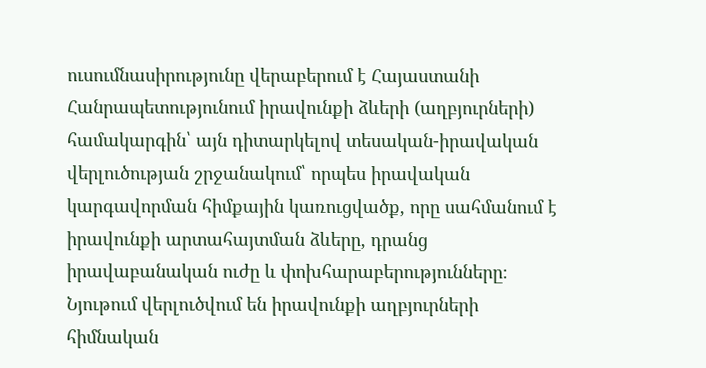ուսումնասիրությունը վերաբերում է Հայաստանի Հանրապետությունում իրավունքի ձևերի (աղբյուրների) համակարգին՝ այն դիտարկելով տեսական-իրավական վերլուծության շրջանակում՝ որպես իրավական կարգավորման հիմքային կառուցվածք, որը սահմանում է իրավունքի արտահայտման ձևերը, դրանց իրավաբանական ուժը և փոխհարաբերությունները։ Նյութում վերլուծվում են իրավունքի աղբյուրների հիմնական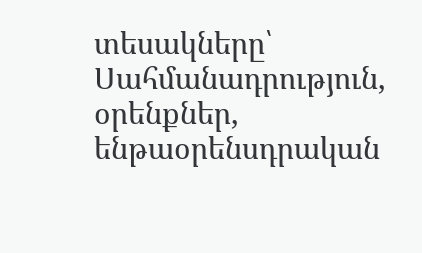տեսակները՝ Սահմանադրություն, օրենքներ, ենթաօրենսդրական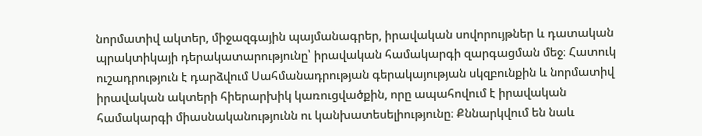նորմատիվ ակտեր, միջազգային պայմանագրեր, իրավական սովորույթներ և դատական պրակտիկայի դերակատարությունը՝ իրավական համակարգի զարգացման մեջ։ Հատուկ ուշադրություն է դարձվում Սահմանադրության գերակայության սկզբունքին և նորմատիվ իրավական ակտերի հիերարխիկ կառուցվածքին, որը ապահովում է իրավական համակարգի միասնականությունն ու կանխատեսելիությունը։ Քննարկվում են նաև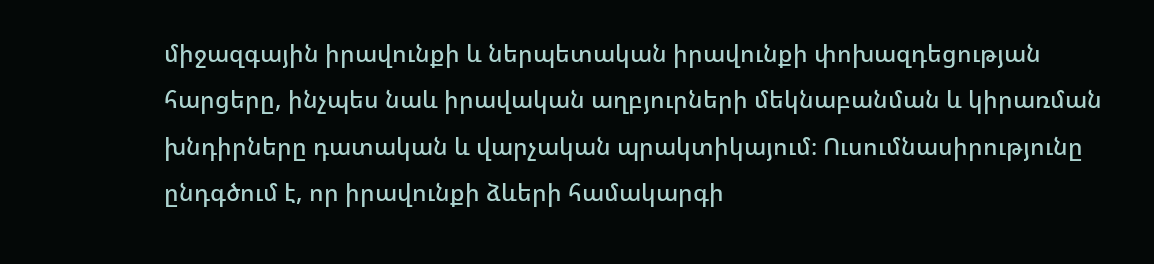միջազգային իրավունքի և ներպետական իրավունքի փոխազդեցության հարցերը, ինչպես նաև իրավական աղբյուրների մեկնաբանման և կիրառման խնդիրները դատական և վարչական պրակտիկայում։ Ուսումնասիրությունը ընդգծում է, որ իրավունքի ձևերի համակարգի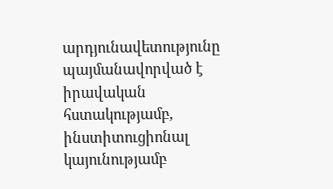արդյունավետությունը պայմանավորված է իրավական հստակությամբ, ինստիտուցիոնալ կայունությամբ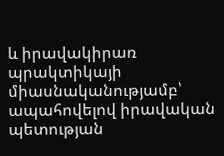և իրավակիրառ պրակտիկայի միասնականությամբ՝ ապահովելով իրավական պետության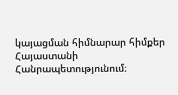կայացման հիմնարար հիմքեր Հայաստանի Հանրապետությունում։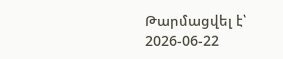Թարմացվել է՝ 2026-06-22